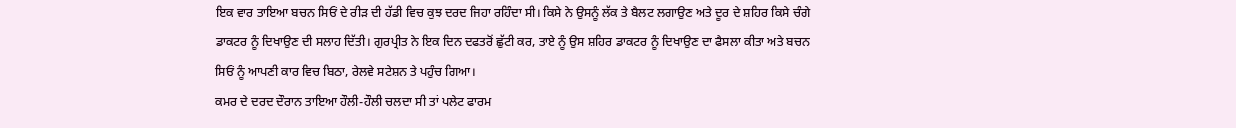ਇਕ ਵਾਰ ਤਾਇਆ ਬਚਨ ਸਿਓਂ ਦੇ ਰੀੜ ਦੀ ਹੱਡੀ ਵਿਚ ਕੁਝ ਦਰਦ ਜਿਹਾ ਰਹਿੰਦਾ ਸੀ। ਕਿਸੇ ਨੇ ਉਸਨੂੰ ਲੱਕ ਤੇ ਬੈਲਟ ਲਗਾਉਣ ਅਤੇ ਦੂਰ ਦੇ ਸ਼ਹਿਰ ਕਿਸੇ ਚੰਗੇ ਡਾਕਟਰ ਨੂੰ ਦਿਖਾਉਣ ਦੀ ਸਲਾਹ ਦਿੱਤੀ। ਗੁਰਪ੍ਰੀਤ ਨੇ ਇਕ ਦਿਨ ਦਫਤਰੋਂ ਛੁੱਟੀ ਕਰ, ਤਾਏ ਨੂੰ ਉਸ ਸ਼ਹਿਰ ਡਾਕਟਰ ਨੂੰ ਦਿਖਾਉਣ ਦਾ ਫੈਸਲਾ ਕੀਤਾ ਅਤੇ ਬਚਨ ਸਿਓਂ ਨੂੰ ਆਪਣੀ ਕਾਰ ਵਿਚ ਬਿਠਾ, ਰੇਲਵੇ ਸਟੇਸ਼ਨ ਤੇ ਪਹੁੰਚ ਗਿਆ।
ਕਮਰ ਦੇ ਦਰਦ ਦੌਰਾਨ ਤਾਇਆ ਹੌਲੀ-ਹੌਲੀ ਚਲਦਾ ਸੀ ਤਾਂ ਪਲੇਟ ਫਾਰਮ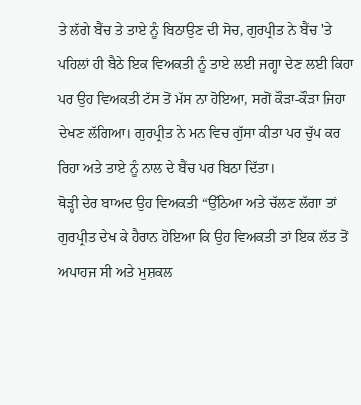ਤੇ ਲੱਗੇ ਬੈਂਚ ਤੇ ਤਾਏ ਨੂੰ ਬਿਠਾਉਣ ਦੀ ਸੋਚ, ਗੁਰਪ੍ਰੀਤ ਨੇ ਬੈਂਚ 'ਤੇ ਪਹਿਲਾਂ ਹੀ ਬੈਠੇ ਇਕ ਵਿਅਕਤੀ ਨੂੰ ਤਾਏ ਲਈ ਜਗ੍ਹਾ ਦੇਣ ਲਈ ਕਿਹਾ ਪਰ ਉਹ ਵਿਅਕਤੀ ਟੱਸ ਤੋਂ ਮੱਸ ਨਾ ਹੋਇਆ, ਸਗੋਂ ਕੌੜਾ-ਕੌੜਾ ਜਿਹਾ ਦੇਖਣ ਲੱਗਿਆ। ਗੁਰਪ੍ਰੀਤ ਨੇ ਮਨ ਵਿਚ ਗੁੱਸਾ ਕੀਤਾ ਪਰ ਚੁੱਪ ਕਰ ਰਿਹਾ ਅਤੇ ਤਾਏ ਨੂੰ ਨਾਲ ਦੇ ਬੈਂਚ ਪਰ ਬਿਠਾ ਦਿੱਤਾ।
ਥੋੜ੍ਹੀ ਦੇਰ ਬਾਅਦ ਉਹ ਵਿਅਕਤੀ “ਉੱਠਿਆ ਅਤੇ ਚੱਲਣ ਲੱਗਾ ਤਾਂ ਗੁਰਪ੍ਰੀਤ ਦੇਖ ਕੇ ਹੈਰਾਨ ਹੋਇਆ ਕਿ ਉਹ ਵਿਅਕਤੀ ਤਾਂ ਇਕ ਲੱਤ ਤੋਂ ਅਪਾਹਜ ਸੀ ਅਤੇ ਮੁਸ਼ਕਲ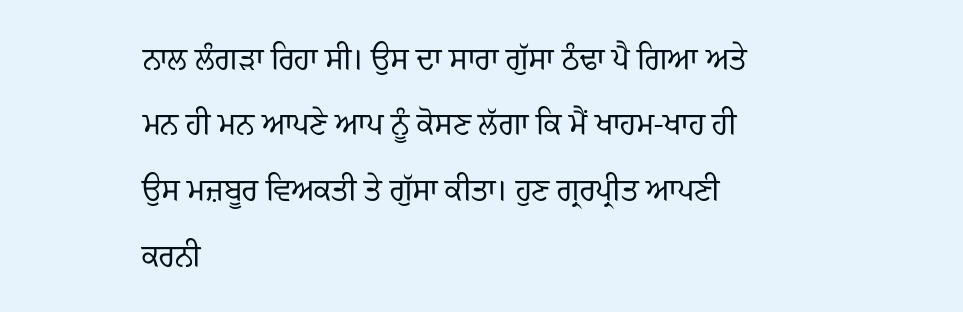ਨਾਲ ਲੰਗੜਾ ਰਿਹਾ ਸੀ। ਉਸ ਦਾ ਸਾਰਾ ਗੁੱਸਾ ਠੰਢਾ ਪੈ ਗਿਆ ਅਤੇ ਮਨ ਹੀ ਮਨ ਆਪਣੇ ਆਪ ਨੂੰ ਕੋਸਣ ਲੱਗਾ ਕਿ ਮੈਂ ਖਾਹਮ-ਖਾਹ ਹੀ ਉਸ ਮਜ਼ਬੂਰ ਵਿਅਕਤੀ ਤੇ ਗੁੱਸਾ ਕੀਤਾ। ਹੁਣ ਗ੍ਰਰਪ੍ਰੀਤ ਆਪਣੀ ਕਰਨੀ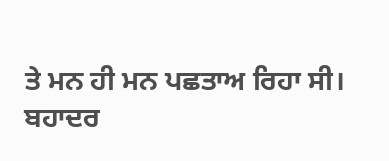ਤੇ ਮਨ ਹੀ ਮਨ ਪਛਤਾਅ ਰਿਹਾ ਸੀ।
ਬਹਾਦਰ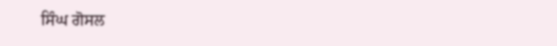ਸਿੰਘ ਗੋਸਲ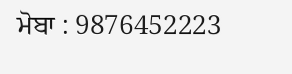ਮੋਬਾ : 9876452223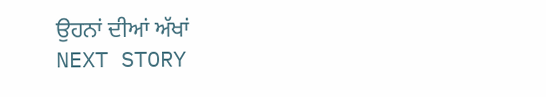ਉਹਨਾਂ ਦੀਆਂ ਅੱਖਾਂ
NEXT STORY